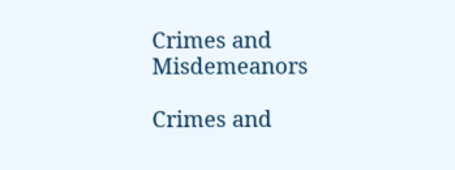Crimes and Misdemeanors

Crimes and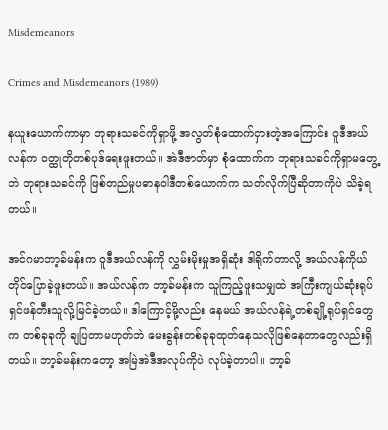Misdemeanors

Crimes and Misdemeanors (1989)

နယူးယောက်ကာမှာ ဘုရားသခင်ကိုရှာဖို့ အလွတ်စုံထောက်ငှားတဲ့အကြောင်း ဝူဒီအယ်လန်က ဝတ္ထုတိုတစ်ပုဒ်ရေးဖူးတယ်။ အဲဒီဇာတ်မှာ စုံထောက်က ဘုရားသခင်ကိုရှာမတွေ့ဘဲ ဘုရားသခင်ကို ဖြစ်တည်မှုပဓာနဝါဒီတစ်ယောက်က သတ်လိုက်ပြီဆိုတာကိုပဲ သိခဲ့ရတယ်။

အင်ဂမာဘာ့ခ်မန်းက ဝူဒီအယ်လန်ကို လွှမ်းမိုးမှုအရှိဆုံး ဒါရိုက်တာလို့ အယ်လန်ကိုယ်တိုင်ပြောခဲ့ဖူးတယ်။ အယ်လန်က ဘာ့ခ်မန်းက သူကြည့်ဖူးသမျှထဲ အကြီးကျယ်ဆုံးရုပ်ရှင်ဖန်တီးသူလို့မြင်ခဲ့တယ်။ ဒါကြောင့်မို့လည်း နေမယ် အယ်လန်ရဲ့တစ်ချို့ရုပ်ရှင်တွေက တစ်ခုခုကို ချပြတာမဟုတ်ဘဲ မေးခွန်းတစ်ခုခုထုတ်နေသလိုဖြစ်နေတာတွေလည်းရှိတယ်။ ဘာ့ခ်မန်းကတော့ အမြဲအဲဒီအလုပ်ကိုပဲ လုပ်ခဲ့တာပါ။ ဘာ့ခ်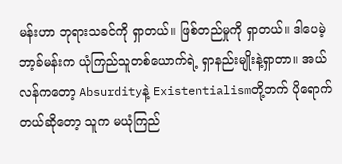မန်းဟာ ဘုရားသခင်ကို ရှာတယ်။ ဖြစ်တည်မှုကို ရှာတယ်။ ဒါပေမဲ့ ဘာ့ခ်မန်းက ယုံကြည်သူတစ်ယောက်ရဲ့ ရှာနည်းမျိုးနဲ့ရှာတာ။ အယ်လန်ကတော့ Absurdityနဲ့ Existentialismတို့ဘက် ပိုရောက်တယ်ဆိုတော့ သူက မယုံကြည်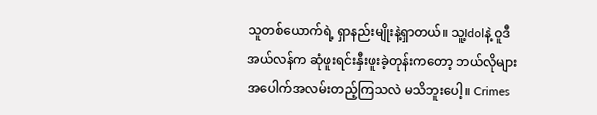သူတစ်ယောက်ရဲ့ ရှာနည်းမျိုးနဲ့ရှာတယ်။ သူ့Idolနဲ့ ဝူဒီအယ်လန်က ဆုံဖူးရင်းနှီးဖူးခဲ့တုန်းကတော့ ဘယ်လိုများအပေါက်အလမ်းတည့်ကြသလဲ မသိဘူးပေါ့။ Crimes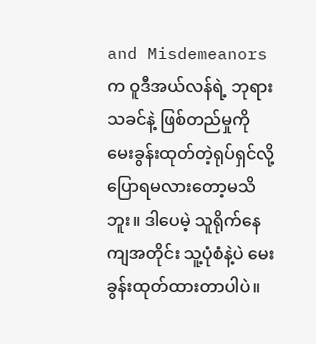and Misdemeanorsက ဝူဒီအယ်လန်ရဲ့ ဘုရားသခင်နဲ့ ဖြစ်တည်မှုကို မေးခွန်းထုတ်တဲ့ရုပ်ရှင်လို့ ပြောရမလားတော့မသိဘူး။ ဒါပေမဲ့ သူရိုက်နေကျအတိုင်း သူ့ပုံစံနဲ့ပဲ မေးခွန်းထုတ်ထားတာပါပဲ။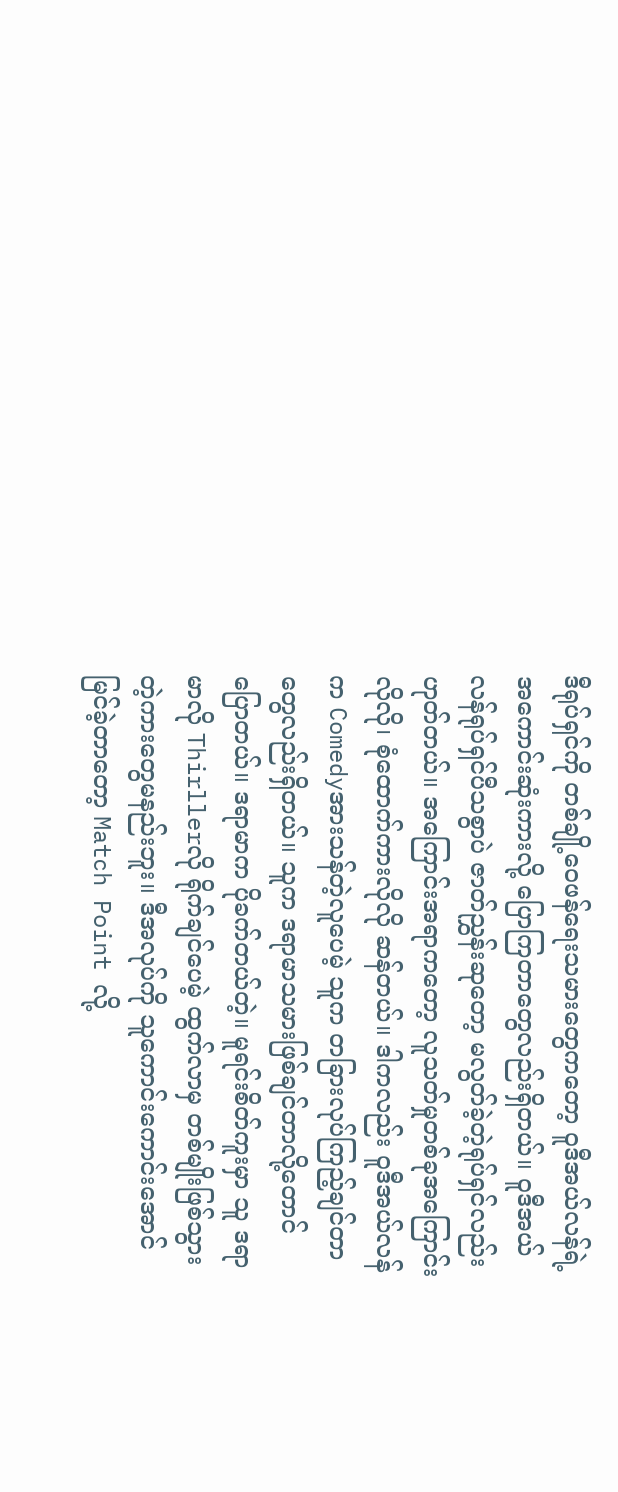ဒီရုပ်ရှင်ကို တစ်ချို့ဝေဖန်ရေးသမားတွေကတော့ ဝူဒီအယ်လန်ရဲ့ အကောင်းဆုံးကားလို့‌ ပြောကြတာတွေလည်းရှိတယ်။ ဝူဒီအယ်လန်ရုပ်ရှင်ပီသစွာပဲ ဇာတ်ညွှန်းဆုတော့ မလွတ်ခဲ့တဲ့ရုပ်ရှင်လည်းဟုတ်တယ်။ အကြောင်းအရာကတော့ လူသတ်မှုတစ်ခုအကြောင်းလိုလို၊ စုံထောက်ကားလိုလို ဆန်တယ်။ ဒါကလည်း ဝူဒီအယ်လန်က Comedyအားသန်တဲ့လူပေမဲ့ သူက တခြားလုပ်ကြည့်ချင်တာတွေလည်းရှိတယ်။ သူက ဒရာမာသမားဖြစ်ချင်တာလို့တောင် ပြောတယ်။ ဒရာမာက ပိုခက်တယ်တဲ့။ မူရင်းစိတ်ကူးမှာ သူ ဒရာမာလို Thirllerလို ရိုက်ချင်ပေမဲ့ ထွက်လာမှ တစ်မျိုးဖြစ်သွားတဲ့ကားတွေမနည်းဘူး။ ဒီအလုပ်ကို သူကောင်းကောင်းအောင်မြင်ခဲ့တာတော့ Match Point လို့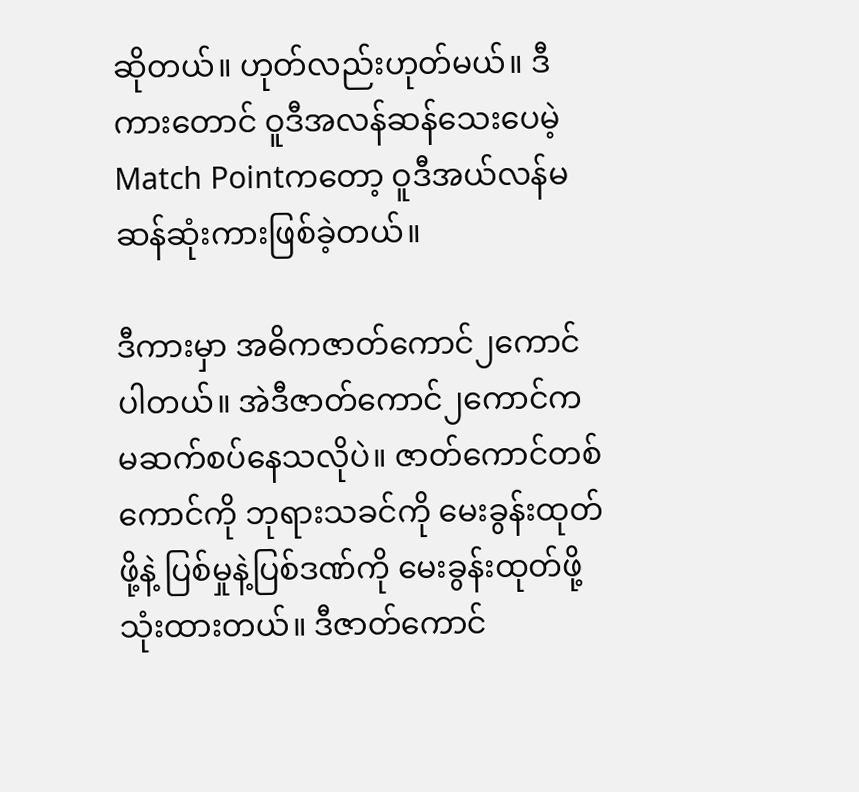ဆိုတယ်။ ဟုတ်လည်းဟုတ်မယ်။ ဒီကားတောင် ဝူဒီအလန်ဆန်သေးပေမဲ့ Match Pointကတော့ ဝူဒီအယ်လန်မဆန်ဆုံးကားဖြစ်ခဲ့တယ်။

ဒီကားမှာ အဓိကဇာတ်ကောင်၂ကောင်ပါတယ်။ အဲဒီဇာတ်ကောင်၂ကောင်က မဆက်စပ်နေသလိုပဲ။ ဇာတ်ကောင်တစ်ကောင်ကို ဘုရားသခင်ကို မေးခွန်းထုတ်ဖို့နဲ့ ပြစ်မှုနဲ့ပြစ်ဒဏ်ကို မေးခွန်းထုတ်ဖို့သုံးထားတယ်။ ဒီဇာတ်ကောင်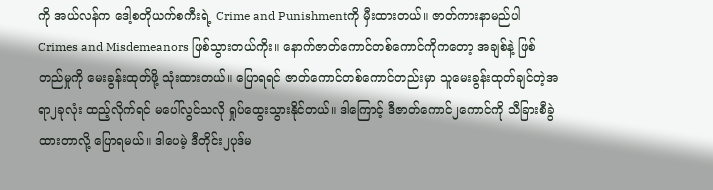ကို အယ်လန်က ဒေါ့စတိုယက်စကီးရဲ့ Crime and Punishmentကို မှီးထားတယ်။ ဇာတ်ကားနာမည်ပါ Crimes and Misdemeanors ဖြစ်သွားတယ်ကိုး။ နောက်ဇာတ်ကောင်တစ်ကောင်ကိုကတော့ အချစ်နဲ့ ဖြစ်တည်မှုကို မေးခွန်းထုတ်ဖို့ သုံးထားတယ်။ ပြောရရင် ဇာတ်ကောင်တစ်ကောင်တည်းမှာ သူမေးခွန်းထုတ်ချင်တဲ့အရာ၂ခုလုံး ထည့်လိုက်ရင် မပေါ်လွင်သလို ရှုပ်ထွေးသွားနိုင်တယ်။ ဒါကြောင့် ဒီဇာတ်ကောင်၂ကောင်ကို သီခြားစီခွဲထားတာလို့ ပြောရမယ်။ ဒါပေမဲ့ ဒီတိုင်း၂ပုဒ်မ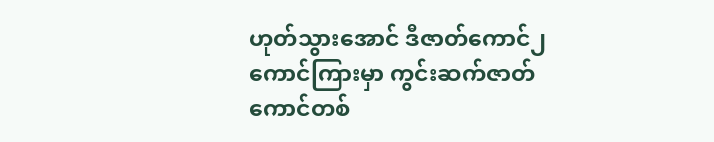ဟုတ်သွားအောင် ဒီဇာတ်ကောင်၂ကောင်ကြားမှာ ကွင်းဆက်ဇာတ်ကောင်တစ်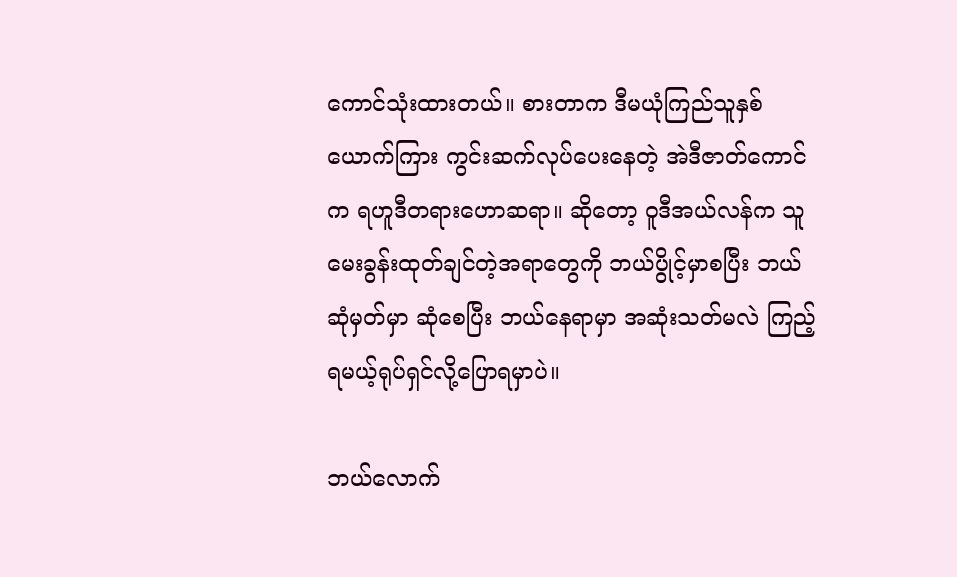ကောင်သုံးထားတယ်။ စားတာက ဒီမယုံကြည်သူနှစ်ယောက်ကြား ကွင်းဆက်လုပ်ပေးနေတဲ့ အဲဒီဇာတ်ကောင်က ရဟူဒီတရားဟောဆရာ။ ဆိုတော့ ဝူဒီအယ်လန်က သူမေးခွန်းထုတ်ချင်တဲ့အရာတွေကို ဘယ်ပွိုင့်မှာစပြီး ဘယ်ဆုံမှတ်မှာ ဆုံစေပြီး ဘယ်နေရာမှာ အဆုံးသတ်မလဲ ကြည့်ရမယ့်ရုပ်ရှင်လို့ပြောရမှာပဲ။

ဘယ်လောက်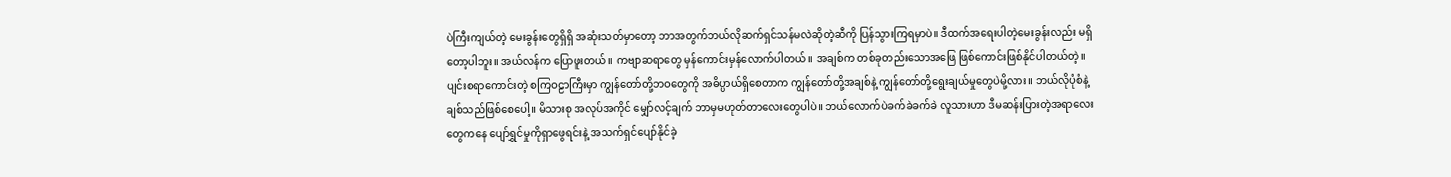ပဲကြီးကျယ်တဲ့ မေးခွန်းတွေရှိရှိ အဆုံးသတ်မှာတော့ ဘာအတွက်ဘယ်လိုဆက်ရှင်သန်မလဲဆိုတဲ့ဆီကို ပြန်သွားကြရမှာပဲ။ ဒီထက်အရေးပါတဲ့မေးခွန်းလည်း မရှိတော့ပါဘူး။ အယ်လန်က ပြောဖူးတယ်။ ကဗျာဆရာတွေ မှန်ကောင်းမှန်လောက်ပါတယ်။ အချစ်က တစ်ခုတည်းသောအဖြေ ဖြစ်ကောင်းဖြစ်နိုင်ပါတယ်တဲ့။ ပျင်းစရာကောင်းတဲ့ စကြဝဠာကြီးမှာ ကျွန်တော်တို့ဘဝတွေကို အဓိပ္ပာယ်ရှိစေတာက ကျွန်တော်တို့အချစ်နဲ့ ကျွန်တော်တို့ရွေးချယ်မှုတွေပဲမို့လား။ ဘယ်လိုပုံစံနဲ့ ချစ်သည်ဖြစ်စေပေါ့။ မိသားစု အလုပ်အကိုင် မျှော်လင့်ချက် ဘာမှမဟုတ်တာလေးတွေပါပဲ။ ဘယ်လောက်ပဲခက်ခဲခက်ခဲ လူသားဟာ ဒီမဆန်းပြားတဲ့အရာလေးတွေကနေ ပျော်ရွှင်မှုကိုရှာဖွေရင်းနဲ့ အသက်ရှင်ပျော်နိုင်ခဲ့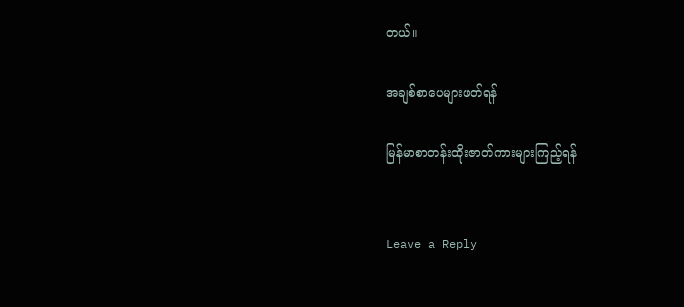တယ်။

အချစ်စာပေများဖတ်ရန်

မြန်မာစာတန်းထိုးဇာတ်ကားများကြည့်ရန်


Leave a Reply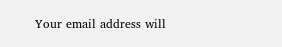Your email address will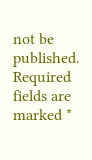not be published. Required fields are marked *